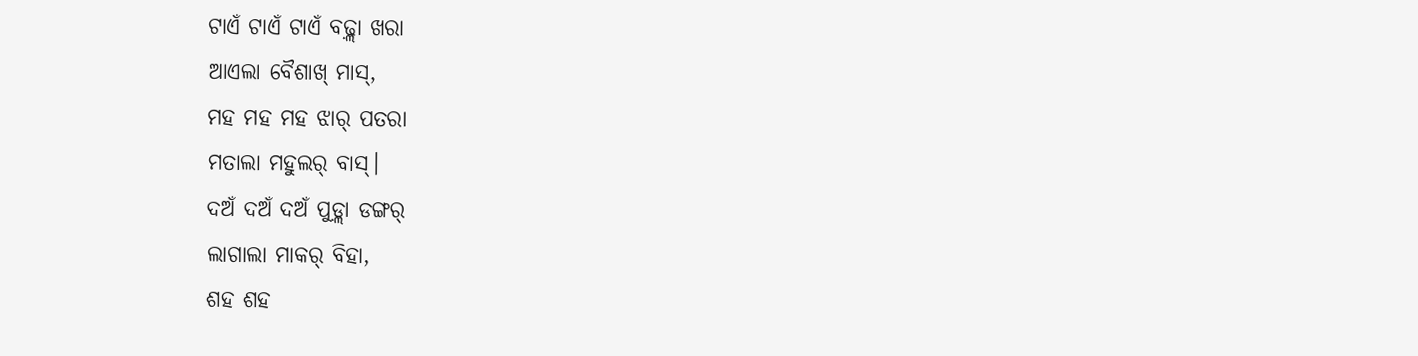ଟାଏଁ ଟାଏଁ ଟାଏଁ ବଢ଼୍ଲା ଖରା
ଆଏଲା ବୈଶାଖ୍ ମାସ୍,
ମହ ମହ ମହ ଝାର୍ ପତରା
ମତାଲା ମହୁଲର୍ ବାସ୍।
ଦଅଁ ଦଅଁ ଦଅଁ ପୁଡ଼୍ଲା ଡଙ୍ଗର୍
ଲାଗାଲା ମାକର୍ ବିହା,
ଶହ ଶହ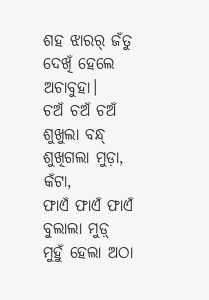ଶହ ଝାରର୍ ଜଁତୁ
ଦେଖିଁ ହେଲେ ଅଚାବୁହା।
ଚଅଁ ଚଅଁ ଚଅଁ ଶୁଖୁଲା ବନ୍ଧ୍
ଶୁଖିଗଲା ମୁଡ଼ା, କଁଟା,
ଫାଏଁ ଫାଏଁ ଫାଏଁ ବୁଲାଲା ମୁଡ଼୍
ମୁହୁଁ ହେଲା ଅଠା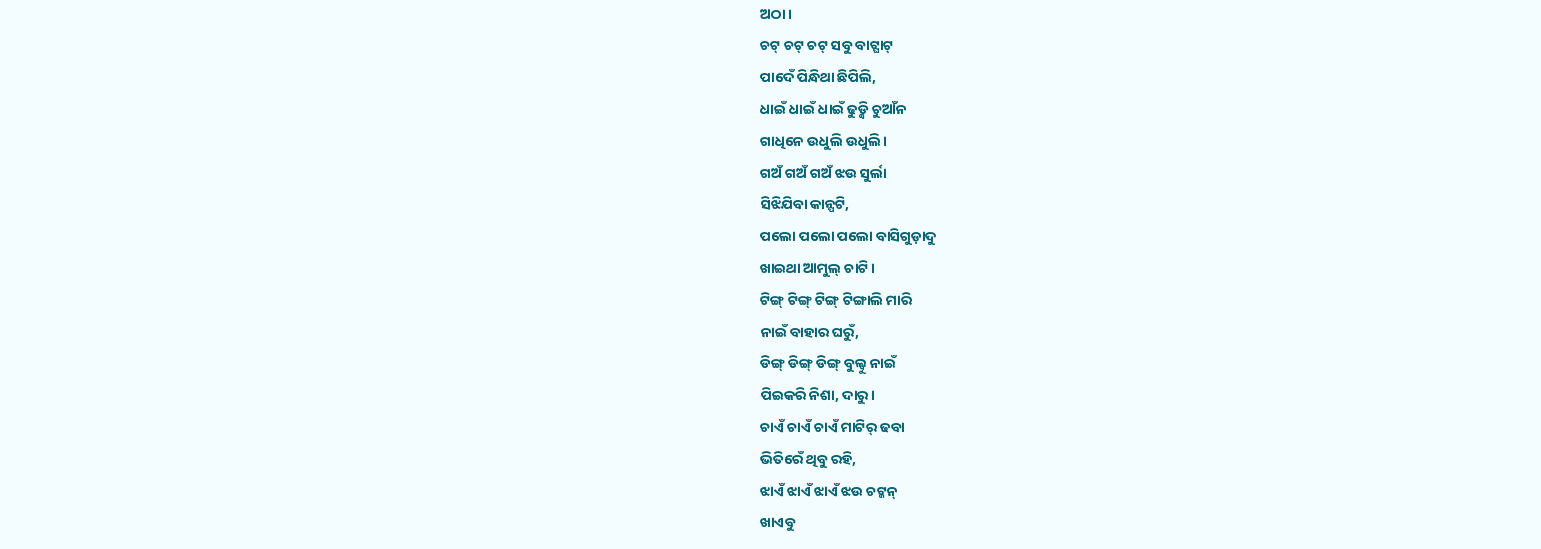ଅଠା।
ଚଟ୍ ଚଟ୍ ଚଟ୍ ସବୁ ବାଟ୍ଘାଟ୍
ପାଦେଁ ପିନ୍ଧିଥା ଛିପିଲି,
ଧାଇଁ ଧାଇଁ ଧାଇଁ ଢୁଡ଼୍କି ଚୁଆଁନ
ଗାଧିନେ ଉଧୁଲି ଉଧୁଲି।
ଗଅଁ ଗଅଁ ଗଅଁ ଝଉ ସୁର୍ଲା
ସିଝିଯିବା କାନ୍ପଟି,
ପଲୋ ପଲୋ ପଲୋ ବାସିଗୁଡ଼ାଦୁ
ଖାଇଥା ଆମୁଲ୍ ଚାଟି।
ଟିଙ୍ଗ୍ ଟିଙ୍ଗ୍ ଟିଙ୍ଗ୍ ଟିଙ୍ଗାଲି ମାରି
ନାଇଁ ବାହାର ଘରୁଁ,
ଡିଙ୍ଗ୍ ଡିଙ୍ଗ୍ ଡିଙ୍ଗ୍ ବୁଲ୍ବୁ ନାଇଁ
ପିଇକରି ନିଶା, ଦାରୁ।
ଚାଏଁ ଚାଏଁ ଚାଏଁ ମାଟିର୍ ଢବା
ଭିତିରେଁ ଥିବୁ ରହି,
ଝାଏଁ ଝାଏଁ ଝାଏଁ ଝଉ ଚଟ୍କନ୍
ଖାଏବୁ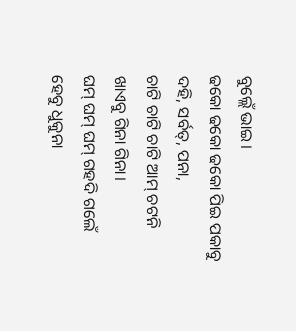ବୁଲ୍ଲେଁ ଭାଇ।
ଢକୋ ଢକୋ ଢକୋ ପିଇ ପକାବୁ
ଦହି, ସର୍ବତ୍, ପନା,
ଚାଟି ଚାଟି ଚାଟି ଆମ୍ ଚଟନି
ଖାଏବୁ ଗିନା ଗିନା।
ଘମ୍ ଘମ୍ ଘମ୍ ଗହଦି ଗଲେଁ
ହେବୁ ଧୁକୁନା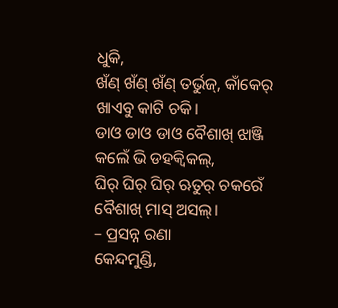ଧୁକି,
ଖଁଣ୍ ଖଁଣ୍ ଖଁଣ୍ ତର୍ଭୁଜ୍, କାଁକେର୍
ଖାଏବୁ କାଟି ଚକି।
ଡାଓ ଡାଓ ଡାଓ ବୈଶାଖ୍ ଝାଞ୍ଜି
କଲେଁ ଭି ଡହକ୍ବିକଲ୍,
ଘିର୍ ଘିର୍ ଘିର୍ ଋତୁର୍ ଚକରେଁ
ବୈଶାଖ୍ ମାସ୍ ଅସଲ୍।
– ପ୍ରସନ୍ନ ରଣା
କେନ୍ଦମୁଣ୍ଡି,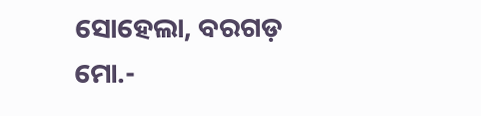ସୋହେଲା, ବରଗଡ଼
ମୋ.-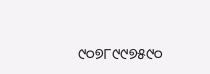୯୦୭୮୯୯୭୫୯୦